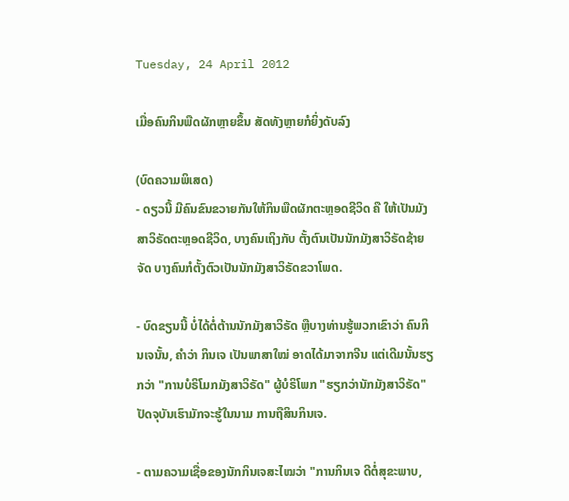Tuesday, 24 April 2012

ເມື່ອຄົນກິນພືດຜັກຫຼາຍຂຶ້ນ ສັດທັງຫຼາຍກໍຍິ່ງດັບລົງ

(ບົດຄວາມພິເສດ)
- ດຽວນີ້ ມີຄົນຂົນຂວາຍກັນໃຫ້ກິນພືດຜັກຕະຫຼອດຊີວິດ ຄື ໃຫ້ເປັນມັງສາວິຣັດຕະຫຼອດຊີວິດ, ບາງຄົນເຖິງກັບ ຕັ້ງຕົນເປັນນັກມັງສາວິຣັດຊ້າຍຈັດ ບາງຄົນກໍຕັ້ງຕົວເປັນນັກມັງສາວິຣັດຂວາໂພດ.

- ບົດຂຽນນີ້ ບໍ່ໄດ້ຕໍ່ຕ້ານນັກມັງສາວິຣັດ ຫຼືບາງທ່ານຮູ້ພວກເຂົາວ່າ ຄົນກິນເຈນັ້ນ, ຄຳວ່າ ກິນເຈ ເປັນພາສາໃໝ່ ອາດໄດ້ມາຈາກຈີນ ແຕ່ເດີມນັ້ນຮຽກວ່າ "ການບໍຣິໂມກມັງສາວິຣັດ" ຜູ້ບໍຣິໂພກ "ຮຽກວ່ານັກມັງສາວິຣັດ" ປັດຈຸບັນເຮົາມັກຈະຮູ້ໃນນາມ ການຖືສິນກິນເຈ.

- ຕາມຄວາມເຊື່ອຂອງນັກກິນເຈສະໄໝວ່າ "ການກິນເຈ ດີຕໍ່ສຸຂະພາບ,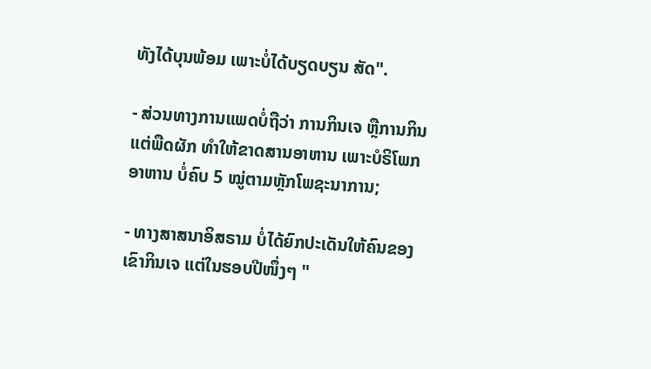ທັງໄດ້ບຸນພ້ອມ ເພາະບໍ່ໄດ້ບຽດບຽນ ສັດ".

- ສ່ວນທາງການແພດບໍ່ຖືວ່າ ການກິນເຈ ຫຼືການກິນແຕ່ພືດຜັກ ທຳໃຫ້ຂາດສານອາຫານ ເພາະບໍຣິໂພກອາຫານ ບໍ່ຄົບ 5 ໝູ່ຕາມຫຼັກໂພຊະນາການ;

- ທາງສາສນາອິສຣາມ ບໍ່ໄດ້ຍົກປະເດັນໃຫ້ຄົນຂອງເຂົາກິນເຈ ແຕ່ໃນຮອບປີໜຶ່ງໆ "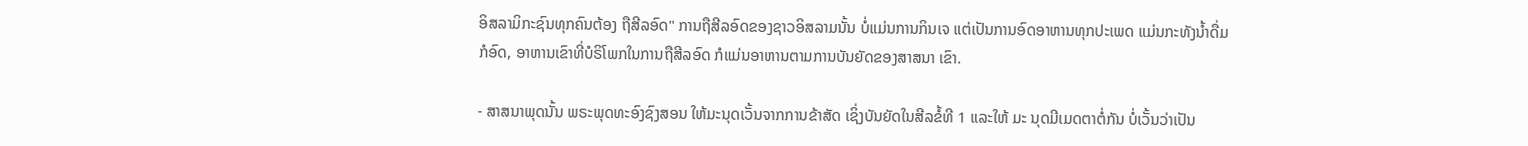ອິສລາມິກະຊົນທຸກຄົນຕ້ອງ ຖືສີລອົດ" ການຖືສີລອົດຂອງຊາວອິສລາມນັ້ນ ບໍ່ແມ່ນການກິນເຈ ແຕ່ເປັນການອົດອາຫານທຸກປະເພດ ແມ່ນກະທັງນໍ້າດື່ມກໍອົດ, ອາຫານເຂົາທີ່ບໍຣິໂພກໃນການຖືສີລອົດ ກໍແມ່ນອາຫານຕາມການບັນຍັດຂອງສາສນາ ເຂົາ.

- ສາສນາພຸດນັ້ນ ພຣະພຸດທະອົງຊົງສອນ ໃຫ້ມະນຸດເວັ້ນຈາກການຂ້າສັດ ເຊິ່ງບັນຍັດໃນສີລຂໍ້ທີ 1 ແລະໃຫ້ ມະ ນຸດມີເມດຕາຕໍ່ກັນ ບໍ່ເວັ້ນວ່າເປັນ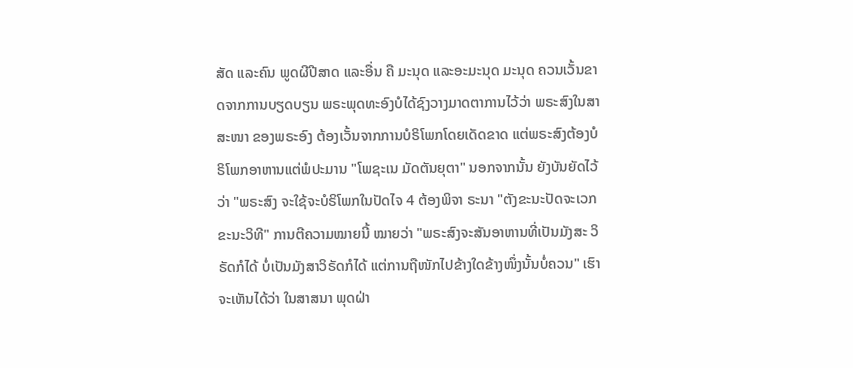ສັດ ແລະຄົນ ພູດຜີປີສາດ ແລະອື່ນ ຄື ມະນຸດ ແລະອະມະນຸດ ມະນຸດ ຄວນເວັ້ນຂາດຈາກການບຽດບຽນ ພຣະພຸດທະອົງບໍໄດ້ຊົງວາງມາດຕາການໄວ້ວ່າ ພຣະສົງໃນສາສະໜາ ຂອງພຣະອົງ ຕ້ອງເວັ້ນຈາກການບໍຣິໂພກໂດຍເດັດຂາດ ແຕ່ພຣະສົງຕ້ອງບໍຣິໂພກອາຫານແຕ່ພໍປະມານ "ໂພຊະເນ ມັດຕັນຍຸຕາ" ນອກຈາກນັ້ນ ຍັງບັນຍັດໄວ້ວ່າ "ພຣະສົງ ຈະໃຊ້ຈະບໍຣິໂພກໃນປັດໄຈ 4 ຕ້ອງພິຈາ ຣະນາ "ຕັງຂະນະປັດຈະເວກຂະນະວິທີ" ການຕີຄວາມໝາຍນີ້ ໝາຍວ່າ "ພຣະສົງຈະສັນອາຫານທີ່ເປັນມັງສະ ວິຣັດກໍໄດ້ ບໍ່ເປັນມັງສາວິຣັດກໍໄດ້ ແຕ່ການຖືໜັກໄປຂ້າງໃດຂ້າງໜຶ່ງນັ້ນບໍ່ຄວນ" ເຮົາຈະເຫັນໄດ້ວ່າ ໃນສາສນາ ພຸດຝ່າ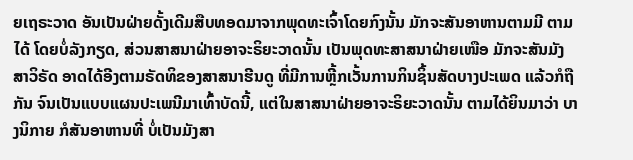ຍເຖຣະວາດ ອັນເປັນຝ່າຍດັ້ງເດີມສືບທອດມາຈາກພຸດທະເຈົ້າໂດຍກົງນັ້ນ ມັກຈະສັນອາຫານຕາມມີ ຕາມໄດ້ ໂດຍບໍ່ລັງກຽດ, ສ່ວນສາສນາຝ່າຍອາຈະຣິຍະວາດນັ້ນ ເປັນພຸດທະສາສນາຝ່າຍເໜືອ ມັກຈະສັນມັງ ສາວິຣັດ ອາດໄດ້ອີງຕາມຣັດທິຂອງສາສນາຮີນດູ ທີ່ມີການຫຼີ້ກເວັ້ນການກິນຊິ້ນສັດບາງປະເພດ ແລ້ວກໍຖືກັນ ຈົນເປັນແບບແຜນປະເພນີມາເທົ້າບັດນີ້, ແຕ່ໃນສາສນາຝ່າຍອາຈະຣິຍະວາດນັ້ນ ຕາມໄດ້ຍິນມາວ່າ ບາງນິກາຍ ກໍສັນອາຫານທີ່ ບໍ່ເປັນມັງສາ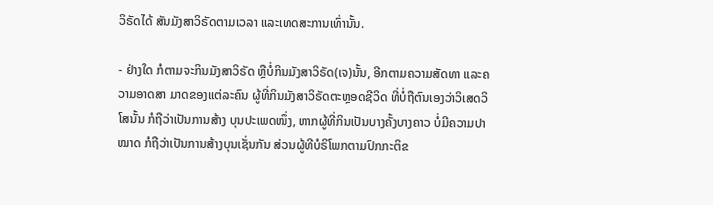ວິຣັດໄດ້ ສັນມັງສາວິຣັດຕາມເວລາ ແລະເທດສະການເທົ່ານັ້ນ.

- ຢ່າງໃດ ກໍຕາມຈະກິນມັງສາວິຣັດ ຫຼືບໍ່ກິນມັງສາວິຣັດ(ເຈ)ນັ້ນ, ອີກຕາມຄວາມສັດທາ ແລະຄວາມອາດສາ ມາດຂອງແຕ່ລະຄົນ ຜູ້ທີ່ກິນມັງສາວິຣັດຕະຫຼອດຊີວິດ ທີ່ບໍ່ຖືຕົນເອງວ່າວິເສດວິໂສນັ້ນ ກໍຖືວ່າເປັນການສ້າງ ບຸນປະເພດໜຶ່ງ, ຫາກຜູ້ທີ່ກິນເປັນບາງຄັ້ງບາງຄາວ ບໍ່ມີຄວາມປາໝາດ ກໍຖືວ່າເປັນການສ້າງບຸນເຊັ່ນກັນ ສ່ວນຜູ້ທີບໍຣິໂພກຕາມປົກກະຕິຂ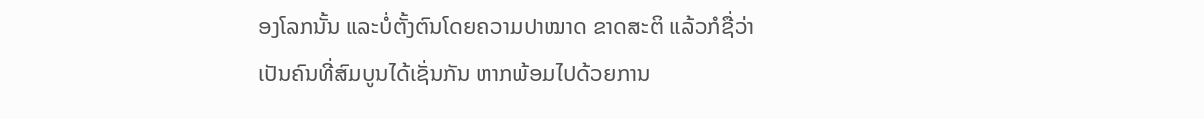ອງໂລກນັ້ນ ແລະບໍ່ຕັ້ງຕົນໂດຍຄວາມປາໝາດ ຂາດສະຕິ ແລ້ວກໍຊື່ວ່າ ເປັນຄົນທີ່ສົມບູນໄດ້ເຊັ່ນກັນ ຫາກພ້ອມໄປດ້ວຍການ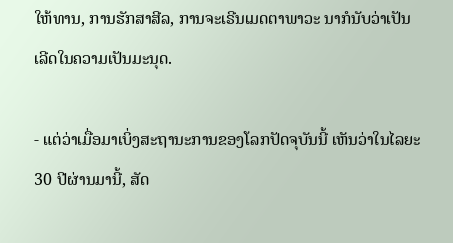ໃຫ້ທານ, ການຮັກສາສີລ, ການຈະເຣີນເມດຕາພາວະ ນາກໍນັບວ່າເປັນເລີດໃນຄວາມເປັນມະນຸດ.

- ແຕ່ວ່າເມື່ອມາເບິ່ງສະຖານະການຂອງໂລກປັດຈຸບັນນີ້ ເຫັນວ່າໃນໄລຍະ 30 ປີຜ່ານມານີ້, ສັດ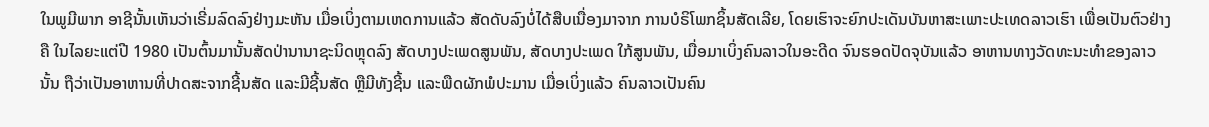ໃນພູມີພາກ ອາຊີນັ້ນເຫັນວ່າເຣີ່ມລົດລົງຢ່າງມະຫັນ ເມື່ອເບິ່ງຕາມເຫດການແລ້ວ ສັດດັບລົງບໍ່ໄດ້ສືບເນື່ອງມາຈາກ ການບໍຣິໂພກຊິ້ນສັດເລີຍ, ໂດຍເຮົາຈະຍົກປະເດັນບັນຫາສະເພາະປະເທດລາວເຮົາ ເພື່ອເປັນຕົວຢ່າງ ຄື ໃນໄລຍະແຕ່ປີ 1980 ເປັນຕົ້ນມານັ້ນສັດປ່ານານາຊະນິດຫຼຸດລົງ ສັດບາງປະເພດສູນພັນ, ສັດບາງປະເພດ ໃກ້ສູນພັນ, ເມື່ອມາເບິ່ງຄົນລາວໃນອະດີດ ຈົນຮອດປັດຈຸບັນແລ້ວ ອາຫານທາງວັດທະນະທຳຂອງລາວນັ້ນ ຖືວ່າເປັນອາຫານທີ່ປາດສະຈາກຊີ້ນສັດ ແລະມີຊີ້ນສັດ ຫຼືມີທັງຊີ້ນ ແລະພືດຜັກພໍປະມານ ເມື່ອເບິ່ງແລ້ວ ຄົນລາວເປັນຄົນ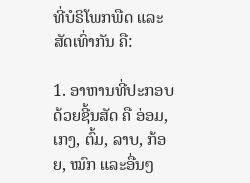ທີ່ບໍຣິໂພກພືດ ແລະສັດເທົ່າກັນ ຄື:

1. ອາຫານທີ່ປະກອບດ້ວຍຊີ້ນສັດ ຄື ອ່ອມ, ເກງ, ຕົ້ມ, ລາບ, ກ້ອຍ, ໝົກ ແລະອື່ນໆ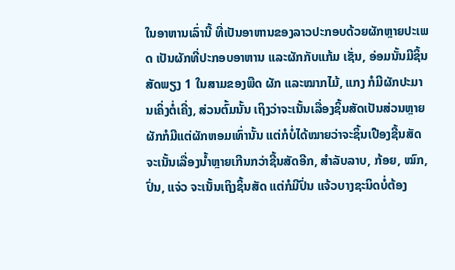ໃນອາຫານເລົ່ານີ້ ທີ່ເປັນອາຫານຂອງລາວປະກອບດ້ວຍຜັກຫຼາຍປະເພດ ເປັນຜັກທີ່ປະກອບອາຫານ ແລະຜັກກັບແກ້ມ ເຊັ່ນ, ອ່ອມນັ້ນມີຊິ້ນສັດພຽງ 1 ໃນສາມຂອງພືດ ຜັກ ແລະໝາກໄມ້, ແກງ ກໍມີຜັກປະມານເຄິ່ງຕໍ່ເຄີ່ງ, ສ່ວນຕົ້ມນັ້ນ ເຖິງວ່າຈະເນັ້ນເລື່ອງຊິ້ນສັດເປັນສ່ວນຫຼາຍ ຜັກກໍມີແຕ່ຜັກຫອມເທົ່ານັ້ນ ແຕ່ກໍບໍ່ໄດ້ໝາຍວ່າຈະຊິ້ນເປືອງຊີ້ນສັດ ຈະເນັ້ນເລື່ອງນໍ້າຫຼາຍເກີນກວ່າຊີ້ນສັດອີກ, ສຳລັບລາບ, ກ້ອຍ, ໝົກ, ປົ່ນ, ແຈ່ວ ຈະເນັ້ນເຖິງຊິ້ນສັດ ແຕ່ກໍມີປົ່ນ ແຈ້ວບາງຊະນິດບໍ່ຕ້ອງ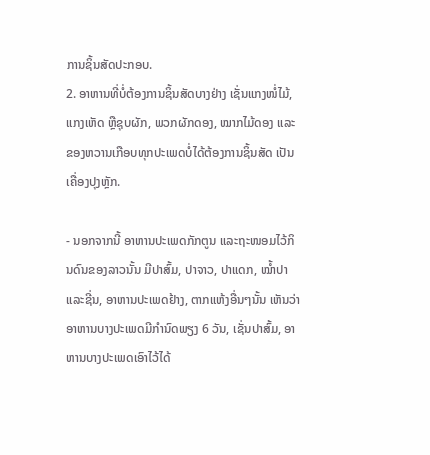ການຊິ້ນສັດປະກອບ.
2. ອາຫານທີ່ບໍ່ຕ້ອງການຊິ້ນສັດບາງຢ່າງ ເຊັ່ນແກງໜໍ່ໄມ້, ແກງເຫັດ ຫຼືຊຸບຜັກ, ພວກຜັກດອງ, ໝາກໄມ້ດອງ ແລະຂອງຫວານເກືອບທຸກປະເພດບໍ່ໄດ້ຕ້ອງການຊິ້ນສັດ ເປັນເຄື່ອງປຸງຫຼັກ.

- ນອກຈາກນີ້ ອາຫານປະເພດກັກຕູນ ແລະຖະໜອມໄວ້ກິນດົນຂອງລາວນັ້ນ ມີປາສົ້ມ, ປາຈາວ, ປາແດກ, ໝໍ້າປາ ແລະຊີ່ນ, ອາຫານປະເພດຢ້າງ, ຕາກແຫ້ງອື່ນໆນັ້ນ ເຫັນວ່າອາຫານບາງປະເພດມີກຳນົດພຽງ 6 ວັນ, ເຊັ່ນປາສົ້ມ, ອາຫານບາງປະເພດເອົາໄວ້ໄດ້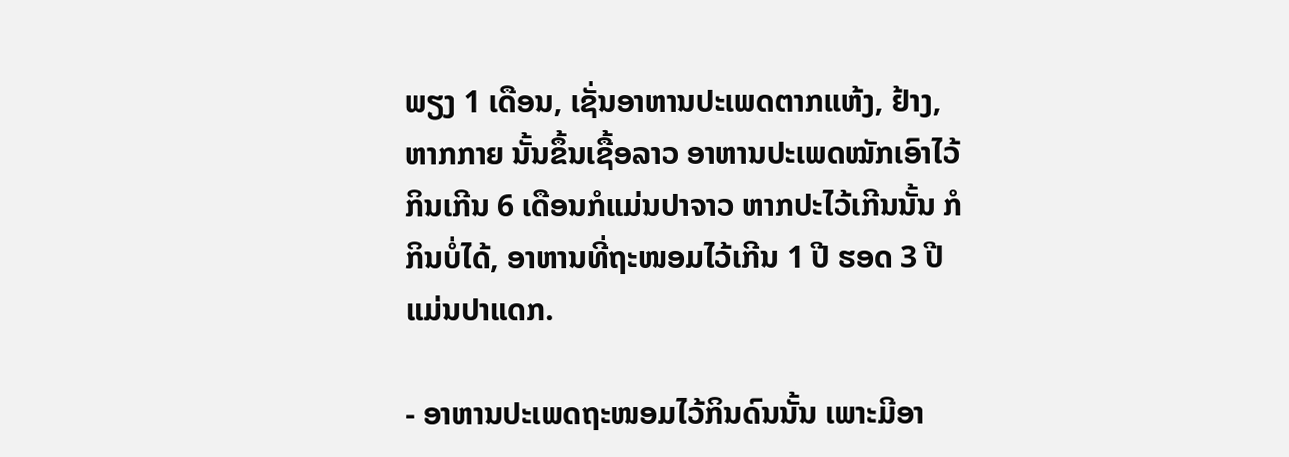ພຽງ 1 ເດືອນ, ເຊັ່ນອາຫານປະເພດຕາກແຫ້ງ, ຢ້າງ, ຫາກກາຍ ນັ້ນຂຶ້ນເຊື້ອລາວ ອາຫານປະເພດໝັກເອົາໄວ້ກິນເກີນ 6 ເດືອນກໍແມ່ນປາຈາວ ຫາກປະໄວ້ເກີນນັ້ນ ກໍກິນບໍ່ໄດ້, ອາຫານທີ່ຖະໜອມໄວ້ເກີນ 1 ປີ ຮອດ 3 ປີ ແມ່ນປາແດກ.

- ອາຫານປະເພດຖະໜອມໄວ້ກິນດົນນັ້ນ ເພາະມີອາ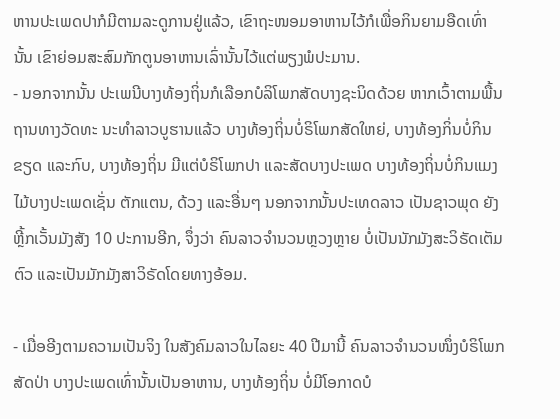ຫານປະເພດປາກໍມີຕາມລະດູການຢູ່ແລ້ວ, ເຂົາຖະໜອມອາຫານໄວ້ກໍເພື່ອກິນຍາມອືດເທົ່ານັ້ນ ເຂົາຍ່ອມສະສົມກັກຕູນອາຫານເລົ່ານັ້ນໄວ້ແຕ່ພຽງພໍປະມານ.
- ນອກຈາກນັ້ນ ປະເພນີບາງທ້ອງຖິ່ນກໍເລືອກບໍລິໂພກສັດບາງຊະນິດດ້ວຍ ຫາກເວົ້າຕາມພື້ນຖານທາງວັດທະ ນະທຳລາວບູຮານແລ້ວ ບາງທ້ອງຖິ່ນບໍ່ຣິໂພກສັດໃຫຍ່, ບາງທ້ອງກິ່ນບໍ່ກິນຂຽດ ແລະກົບ, ບາງທ້ອງຖິ່ນ ມີແຕ່ບໍຣິໂພກປາ ແລະສັດບາງປະເພດ ບາງທ້ອງຖິ່ນບໍ່ກິນແມງໄມ້ບາງປະເພດເຊັ່ນ ຕັກແຕນ, ດ້ວງ ແລະອື່ນໆ ນອກຈາກນັ້ນປະເທດລາວ ເປັນຊາວພຸດ ຍັງຫຼີ້ກເວັ້ນມັງສັງ 10 ປະການອີກ, ຈຶ່ງວ່າ ຄົນລາວຈຳນວນຫຼວງຫຼາຍ ບໍ່ເປັນນັກມັງສະວິຣັດເຕັມຕົວ ແລະເປັນມັກມັງສາວິຣັດໂດຍທາງອ້ອມ.

- ເມື່ອອີງຕາມຄວາມເປັນຈິງ ໃນສັງຄົມລາວໃນໄລຍະ 40 ປີມານີ້ ຄົນລາວຈຳນວນໜຶ່ງບໍຣິໂພກສັດປ່າ ບາງປະເພດເທົ່ານັ້ນເປັນອາຫານ, ບາງທ້ອງຖິ່ນ ບໍ່ມີໂອກາດບໍ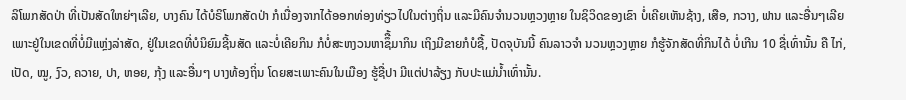ລິໂພກສັດປ່າ ທີ່ເປັນສັດໃຫຍ່ໆເລີຍ, ບາງຄົນ ໄດ້ບໍຣິໂພກສັດປ່າ ກໍເນື່ອງຈາກໄດ້ອອກທ່ອງທ່ຽວໄປໃນຕ່າງຖິ່ນ ແລະມີຄົນຈຳນວນຫຼວງຫຼາຍ ໃນຊິວິດຂອງເຂົາ ບໍ່ເຄີຍເຫັນຊ້າງ, ເສືອ, ກວາງ, ຟານ ແລະອື່ນໆເລີຍ ເພາະຢູ່ໃນເຂດທີ່ບໍ່ມີແຫຼ່ງລ່າສັດ, ຢູ່ໃນເຂດທີ່ບໍນິຍົມຊີ້ນສັດ ແລະບໍ່ເຄີຍກິນ ກໍບໍ່ສະຫງວນຫາຊຶື້ມາກິນ ເຖິງມີຂາຍກໍບໍຊື້, ປັດຈຸບັນນີ້ ຄົນລາວຈຳ ນວນຫຼວງຫຼາຍ ກໍຮູ້ຈັກສັດທີ່ກິນໄດ້ ບໍ່ເກີນ 10 ຊື່ເທົ່ານັ້ນ ຄື ໄກ່, ເປັດ, ໝູ, ງົວ, ຄວາຍ, ປາ, ຫອຍ, ກຸ້ງ ແລະອື່ນໆ ບາງທ້ອງຖິ່ນ ໂດຍສະເພາະຄົນໃນເມືອງ ຮູ້ຊື່ປາ ມີແຕ່ປາລ້ຽງ ກັບປະແມ່ນໍ້າເທົ່ານັ້ນ.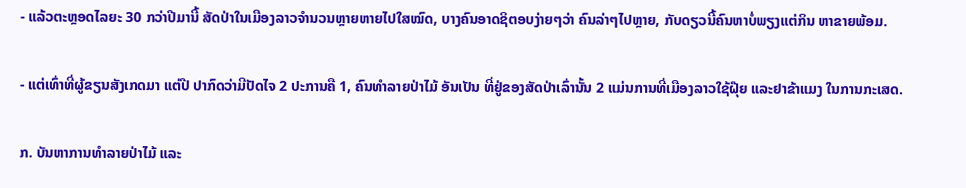- ແລ້ວຕະຫຼອດໄລຍະ 30 ກວ່າປີມານີ້ ສັດປ່າໃນເມືອງລາວຈຳນວນຫຼາຍຫາຍໄປໃສໝົດ, ບາງຄົນອາດຊິຕອບງ່າຍໆວ່າ ຄົນລ່າໆໄປຫຼາຍ, ກັບດຽວນີ້ຄົນຫາບໍ່ພຽງແຕ່ກິນ ຫາຂາຍພ້ອມ.

- ແຕ່ເທົ່າທີ່ຜູ້ຂຽນສັງເກດມາ ແຕ່ປີ ປາກົດວ່າມີປັດໄຈ 2 ປະການຄື 1, ຄົນທຳລາຍປ່າໄມ້ ອັນເປັນ ທີ່ຢູ່ຂອງສັດປ່າເລົ່ານັ້ນ 2 ແມ່ນການທີ່ເມືອງລາວໃຊ້ຝຸ໊ຍ ແລະຢາຂ້າແມງ ໃນການກະເສດ.

ກ. ບັນຫາການທຳລາຍປ່າໄມ້ ແລະ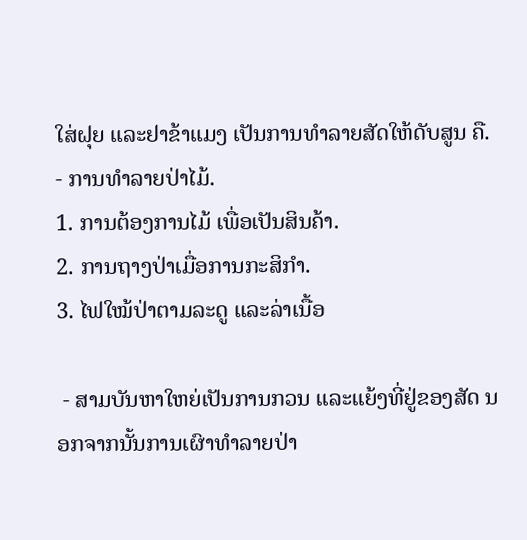ໃສ່ຝຸຍ ແລະຢາຂ້າແມງ ເປັນການທຳລາຍສັດໃຫ້ດັບສູນ ຄື.
- ການທຳລາຍປ່າໄມ້.
1. ການຕ້ອງການໄມ້ ເພື່ອເປັນສິນຄ້າ.
2. ການຖາງປ່າເມື່ອການກະສິກຳ.
3. ໄຟໃໝ້ປ່າຕາມລະດູ ແລະລ່າເນື້ອ

 - ສາມບັນຫາໃຫຍ່ເປັນການກວນ ແລະແຍ້ງທີ່ຢູ່ຂອງສັດ ນອກຈາກນັ້ນການເຜົາທຳລາຍປ່າ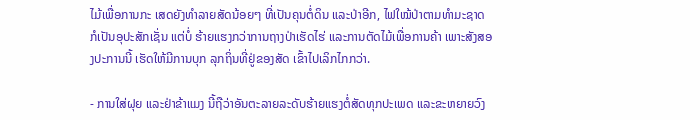ໄມ້ເພື່ອການກະ ເສດຍັງທຳລາຍສັດນ້ອຍໆ ທີ່ເປັນຄຸນຕໍ່ດິນ ແລະປ່າອີກ, ໄຟໃໝ້ປ່າຕາມທຳມະຊາດ ກໍເປັນອຸປະສັກເຊັ່ນ ແຕ່ບໍ່ ຮ້າຍແຮງກວ່າການຖາງປ່າເຮັດໄຮ່ ແລະການຕັດໄມ້ເພື່ອການຄ້າ ເພາະສັງສອງປະການນີ້ ເຮັດໃຫ້ມີການບຸກ ລຸກຖິ່ນທີ່ຢູ່ຂອງສັດ ເຂົ້າໄປເລິກໄກກວ່າ.

- ການໃສ່ຝຸຍ ແລະຢ່າຂ້າແມງ ນີ້ຖືວ່າອັນຕະລາຍລະດັບຮ້າຍແຮງຕໍ່ສັດທຸກປະເພດ ແລະຂະຫຍາຍວົງ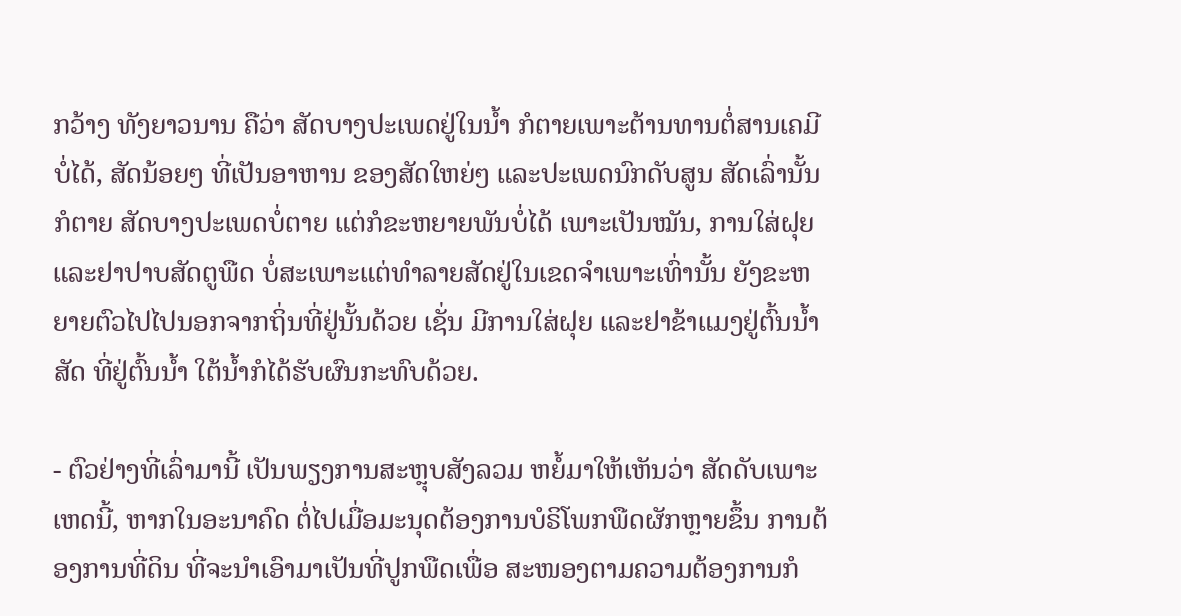ກວ້າງ ທັງຍາວນານ ຄືວ່າ ສັດບາງປະເພດຢູ່ໃນນໍ້າ ກໍຕາຍເພາະຕ້ານທານຕໍ່ສານເຄມີບໍ່ໄດ້, ສັດນ້ອຍໆ ທີ່ເປັນອາຫານ ຂອງສັດໃຫຍ່ໆ ແລະປະເພດນົກດັບສູນ ສັດເລົ່ານັ້ນກໍຕາຍ ສັດບາງປະເພດບໍ່ຕາຍ ແຕ່ກໍຂະຫຍາຍພັນບໍ່ໄດ້ ເພາະເປັນໝັນ, ການໃສ່ຝຸຍ ແລະຢາປາບສັດຕູພືດ ບໍ່ສະເພາະແຕ່ທຳລາຍສັດຢູ່ໃນເຂດຈຳເພາະເທົ່ານັ້ນ ຍັງຂະຫຍາຍຕົວໄປໄປນອກຈາກຖິ່ນທີ່ຢູ່ນັ້ນດ້ວຍ ເຊັ່ນ ມີການໃສ່ຝຸຍ ແລະຢາຂ້າແມງຢູ່ຕົ້ນນໍ້າ ສັດ ທີ່ຢູ່ຕົ້ນນໍ້າ ໃຕ້ນໍ້າກໍໄດ້ຮັບຜົນກະທົບດ້ວຍ.

- ຕົວຢ່າງທີ່ເລົ່າມານີ້ ເປັນພຽງການສະຫຼຸບສັງລວມ ຫຍໍ້ມາໃຫ້ເຫັນວ່າ ສັດດັບເພາະເຫດນີ້, ຫາກໃນອະນາຄົດ ຕໍ່ໄປເມື່ອມະນຸດຕ້ອງການບໍຣິໂພກພືດຜັກຫຼາຍຂຶ້ນ ການຕ້ອງການທີ່ດິນ ທີ່ຈະນຳເອົາມາເປັນທີ່ປູກພືດເພື່ອ ສະໜອງຕາມຄວາມຕ້ອງການກໍ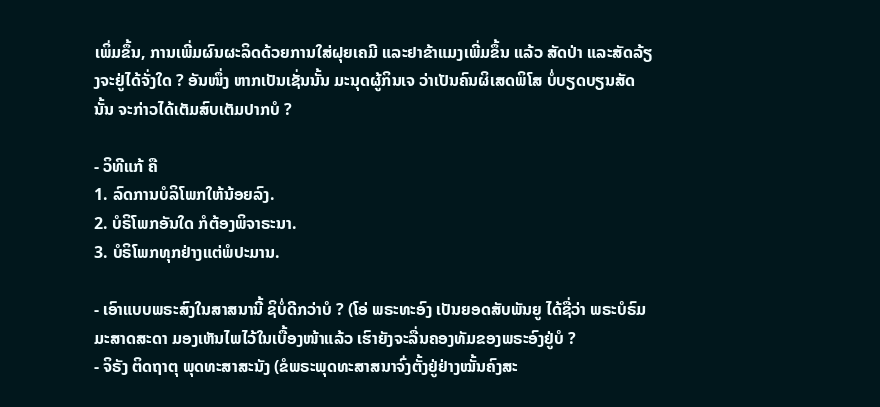ເພິ່ມຂຶ້ນ, ການເພີ່ມຜົນຜະລິດດ້ວຍການໃສ່ຝຸຍເຄມີ ແລະຢາຂ້າແມງເພີ່ມຂຶ້ນ ແລ້ວ ສັດປ່າ ແລະສັດລ້ຽງຈະຢູ່ໄດ້ຈັ່ງໃດ ? ອັນໜຶ່ງ ຫາກເປັນເຊັ່ນນັ້ນ ມະນຸດຜູ້ກິນເຈ ວ່າເປັນຄົນຜິເສດພິໂສ ບໍ່ບຽດບຽນສັດນັ້ນ ຈະກ່າວໄດ້ເຕັມສົບເຕັມປາກບໍ ?

- ວິທີແກ້ ຄື
1. ລົດການບໍລິໂພກໃຫ້ນ້ອຍລົງ.
2. ບໍຣິໂພກອັນໃດ ກໍຕ້ອງພິຈາຣະນາ.
3. ບໍຣິໂພກທຸກຢ່າງແຕ່ພໍປະມານ.

- ເອົາແບບພຣະສົງໃນສາສນານີ້ ຊິບໍ່ດີກວ່າບໍ ? (ໂອ່ ພຣະທະອົງ ເປັນຍອດສັບພັນຍູ ໄດ້ຊື່ວ່າ ພຣະບໍຣົມມະສາດສະດາ ມອງເຫັນໄພໄວ້ໃນເບື້ອງໜ້າແລ້ວ ເຮົາຍັງຈະລື່ນຄອງທັມຂອງພຣະອົງຢູ່ບໍ ?
- ຈິຣັງ ຕິດຖາຕຸ ພຸດທະສາສະນັງ (ຂໍພຣະພຸດທະສາສນາຈົ່ງຕັ້ງຢູ່ຢ່າງໝັ້ນຄົງສະ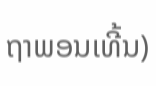ຖາພອນເທີ້ນ)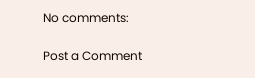No comments:

Post a Comment